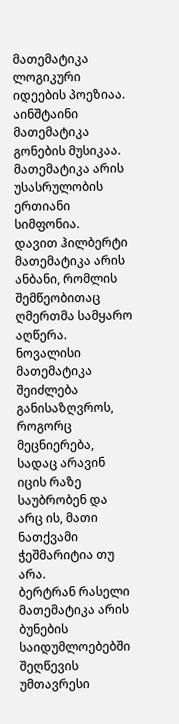მათემატიკა ლოგიკური
იდეების პოეზიაა.
აინშტაინი
მათემატიკა გონების მუსიკაა.
მათემატიკა არის უსასრულობის ერთიანი სიმფონია.
დავით ჰილბერტი
მათემატიკა არის ანბანი, რომლის შემწეობითაც ღმერთმა სამყარო აღწერა.
ნოვალისი
მათემატიკა შეიძლება განისაზღვროს, როგორც მეცნიერება, სადაც არავინ
იცის რაზე საუბრობენ და არც ის, მათი ნათქვამი ჭეშმარიტია თუ არა.
ბერტრან რასელი
მათემატიკა არის ბუნების საიდუმლოებებში
შეღწევის უმთავრესი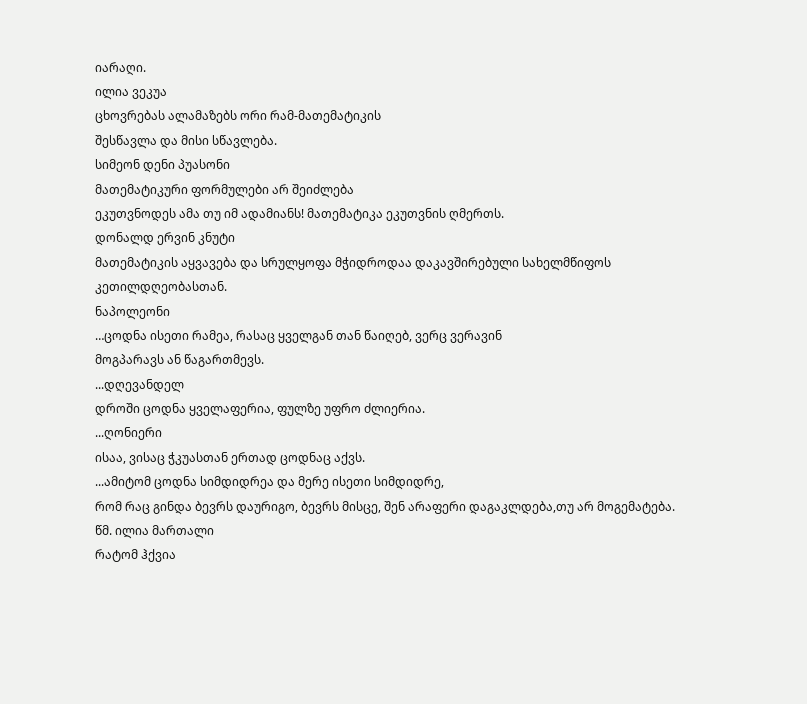იარაღი.
ილია ვეკუა
ცხოვრებას ალამაზებს ორი რამ-მათემატიკის
შესწავლა და მისი სწავლება.
სიმეონ დენი პუასონი
მათემატიკური ფორმულები არ შეიძლება
ეკუთვნოდეს ამა თუ იმ ადამიანს! მათემატიკა ეკუთვნის ღმერთს.
დონალდ ერვინ კნუტი
მათემატიკის აყვავება და სრულყოფა მჭიდროდაა დაკავშირებული სახელმწიფოს
კეთილდღეობასთან.
ნაპოლეონი
…ცოდნა ისეთი რამეა, რასაც ყველგან თან წაიღებ, ვერც ვერავინ
მოგპარავს ან წაგართმევს.
...დღევანდელ
დროში ცოდნა ყველაფერია, ფულზე უფრო ძლიერია.
...ღონიერი
ისაა, ვისაც ჭკუასთან ერთად ცოდნაც აქვს.
...ამიტომ ცოდნა სიმდიდრეა და მერე ისეთი სიმდიდრე,
რომ რაც გინდა ბევრს დაურიგო, ბევრს მისცე, შენ არაფერი დაგაკლდება,თუ არ მოგემატება.
წმ. ილია მართალი
რატომ ჰქვია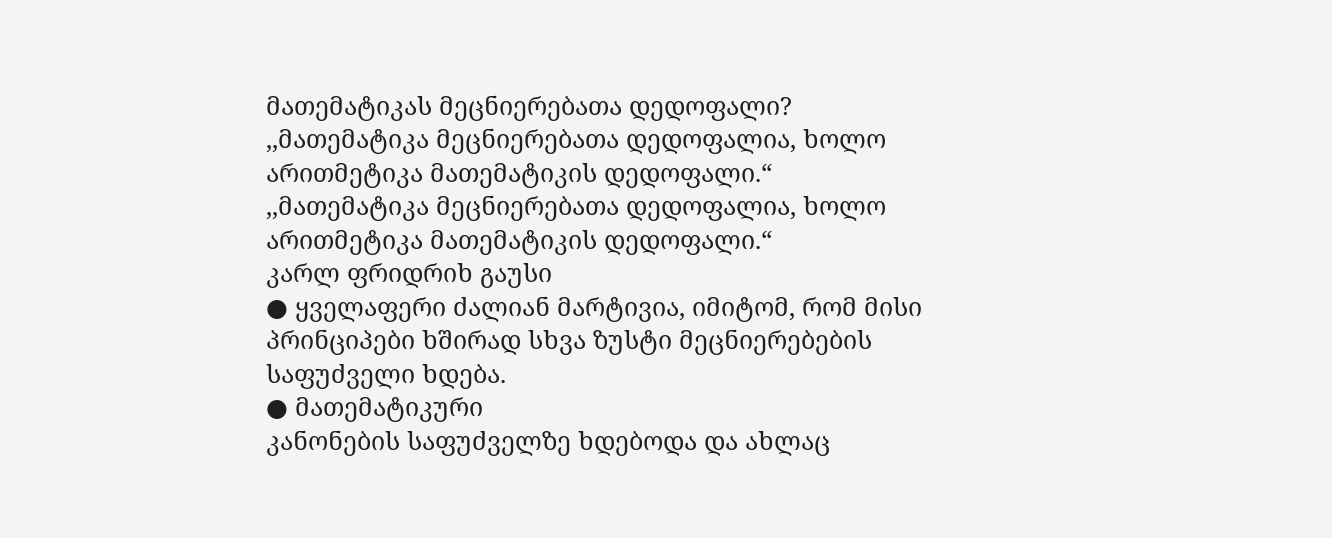მათემატიკას მეცნიერებათა დედოფალი?
,,მათემატიკა მეცნიერებათა დედოფალია, ხოლო არითმეტიკა მათემატიკის დედოფალი.“
,,მათემატიკა მეცნიერებათა დედოფალია, ხოლო არითმეტიკა მათემატიკის დედოფალი.“
კარლ ფრიდრიხ გაუსი
● ყველაფერი ძალიან მარტივია, იმიტომ, რომ მისი
პრინციპები ხშირად სხვა ზუსტი მეცნიერებების საფუძველი ხდება.
● მათემატიკური
კანონების საფუძველზე ხდებოდა და ახლაც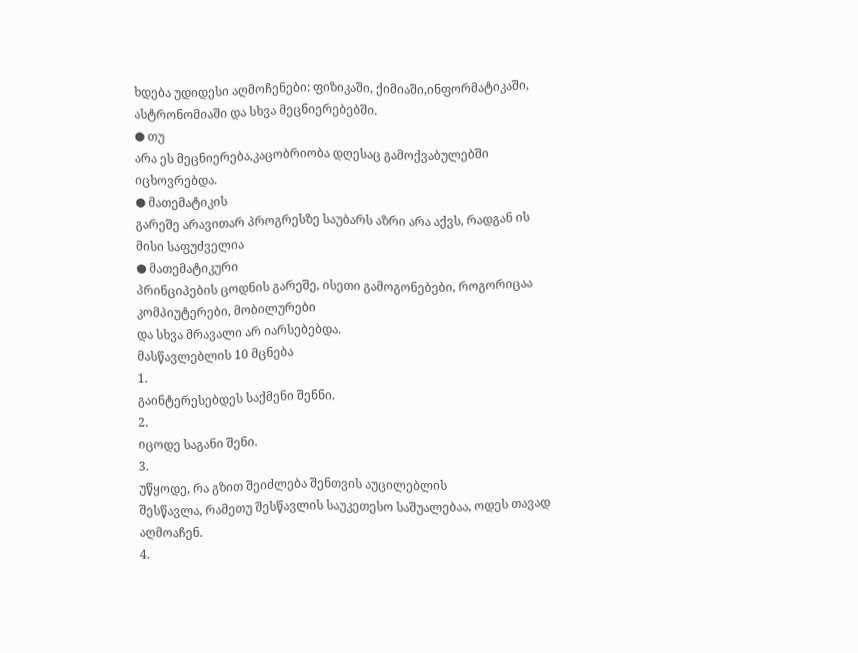ხდება უდიდესი აღმოჩენები: ფიზიკაში, ქიმიაში,ინფორმატიკაში,
ასტრონომიაში და სხვა მეცნიერებებში.
● თუ
არა ეს მეცნიერება,კაცობრიობა დღესაც გამოქვაბულებში იცხოვრებდა.
● მათემატიკის
გარეშე არავითარ პროგრესზე საუბარს აზრი არა აქვს, რადგან ის მისი საფუძველია
● მათემატიკური
პრინციპების ცოდნის გარეშე, ისეთი გამოგონებები, როგორიცაა კომპიუტერები, მობილურები
და სხვა მრავალი არ იარსებებდა.
მასწავლებლის 10 მცნება
1.
გაინტერესებდეს საქმენი შენნი.
2.
იცოდე საგანი შენი.
3.
უწყოდე, რა გზით შეიძლება შენთვის აუცილებლის
შესწავლა, რამეთუ შესწავლის საუკეთესო საშუალებაა, ოდეს თავად აღმოაჩენ.
4.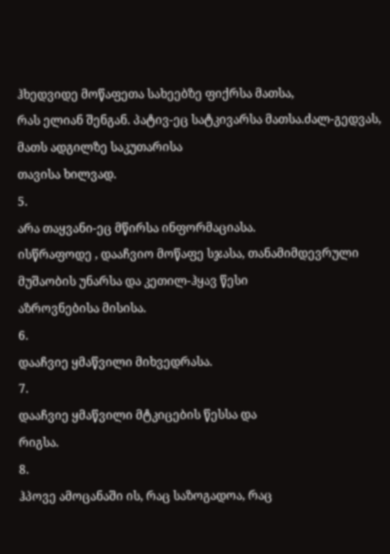ჰხედვიდე მოწაფეთა სახეებზე ფიქრსა მათსა,
რას ელიან შენგან. პატივ-ეც სატკივარსა მათსა.ძალ-გედვას, მათს ადგილზე საკუთარისა
თავისა ხილვად.
5.
არა თაყვანი-ეც მწირსა ინფორმაციასა.
ისწრაფოდე , დააჩვიო მოწაფე სჯასა, თანამიმდევრული მუშაობის უნარსა და კეთილ-ჰყავ წესი
აზროვნებისა მისისა.
6.
დააჩვიე ყმაწვილი მიხვედრასა.
7.
დააჩვიე ყმაწვილი მტკიცების წესსა და
რიგსა.
8.
ჰპოვე ამოცანაში ის, რაც საზოგადოა, რაც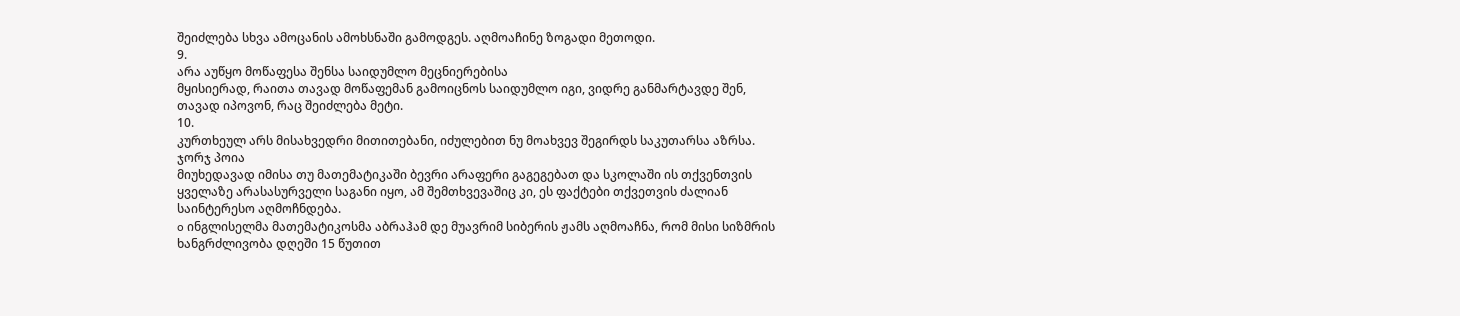შეიძლება სხვა ამოცანის ამოხსნაში გამოდგეს. აღმოაჩინე ზოგადი მეთოდი.
9.
არა აუწყო მოწაფესა შენსა საიდუმლო მეცნიერებისა
მყისიერად, რაითა თავად მოწაფემან გამოიცნოს საიდუმლო იგი, ვიდრე განმარტავდე შენ,
თავად იპოვონ, რაც შეიძლება მეტი.
10.
კურთხეულ არს მისახვედრი მითითებანი, იძულებით ნუ მოახვევ შეგირდს საკუთარსა აზრსა.
ჯორჯ პოია
მიუხედავად იმისა თუ მათემატიკაში ბევრი არაფერი გაგეგებათ და სკოლაში ის თქვენთვის ყველაზე არასასურველი საგანი იყო, ამ შემთხვევაშიც კი, ეს ფაქტები თქვეთვის ძალიან საინტერესო აღმოჩნდება.
o ინგლისელმა მათემატიკოსმა აბრაჰამ დე მუავრიმ სიბერის ჟამს აღმოაჩნა, რომ მისი სიზმრის ხანგრძლივობა დღეში 15 წუთით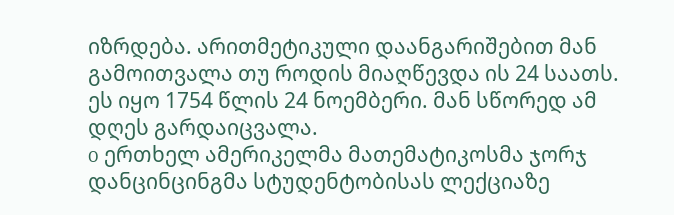იზრდება. არითმეტიკული დაანგარიშებით მან გამოითვალა თუ როდის მიაღწევდა ის 24 საათს. ეს იყო 1754 წლის 24 ნოემბერი. მან სწორედ ამ დღეს გარდაიცვალა.
o ერთხელ ამერიკელმა მათემატიკოსმა ჯორჯ დანცინცინგმა სტუდენტობისას ლექციაზე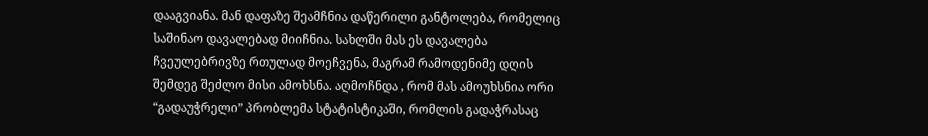დააგვიანა. მან დაფაზე შეამჩნია დაწერილი განტოლება, რომელიც საშინაო დავალებად მიიჩნია. სახლში მას ეს დავალება ჩვეულებრივზე რთულად მოეჩვენა, მაგრამ რამოდენიმე დღის შემდეგ შეძლო მისი ამოხსნა. აღმოჩნდა , რომ მას ამოუხსნია ორი “გადაუჭრელი” პრობლემა სტატისტიკაში, რომლის გადაჭრასაც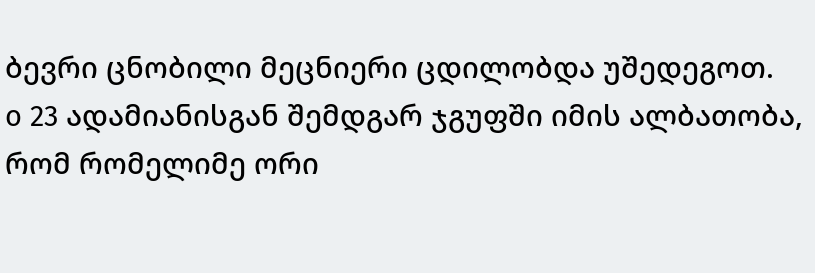ბევრი ცნობილი მეცნიერი ცდილობდა უშედეგოთ.
o 23 ადამიანისგან შემდგარ ჯგუფში იმის ალბათობა, რომ რომელიმე ორი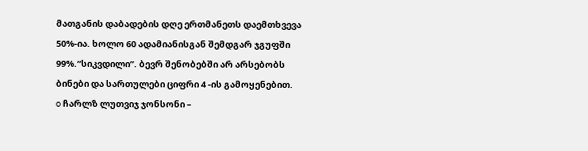მათგანის დაბადების დღე ერთმანეთს დაემთხვევა 50%-ია. ხოლო 60 ადამიანისგან შემდგარ ჯგუფში 99%.“სიკვდილი”. ბევრ შენობებში არ არსებობს ბინები და სართულები ციფრი 4 -ის გამოყენებით.
o ჩარლზ ლუთვიჯ ჯონსონი –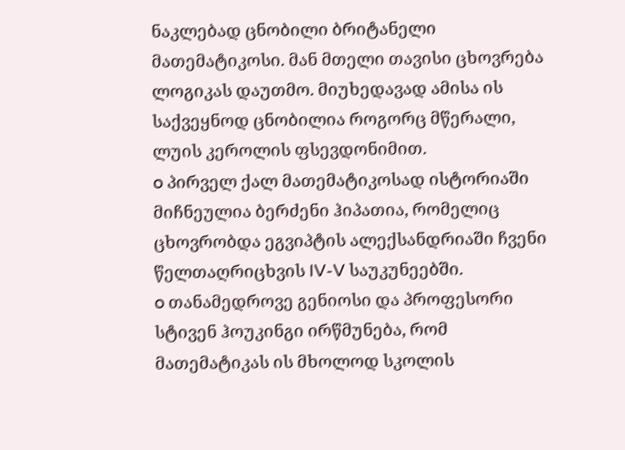ნაკლებად ცნობილი ბრიტანელი მათემატიკოსი. მან მთელი თავისი ცხოვრება ლოგიკას დაუთმო. მიუხედავად ამისა ის საქვეყნოდ ცნობილია როგორც მწერალი, ლუის კეროლის ფსევდონიმით.
o პირველ ქალ მათემატიკოსად ისტორიაში მიჩნეულია ბერძენი ჰიპათია, რომელიც ცხოვრობდა ეგვიპტის ალექსანდრიაში ჩვენი წელთაღრიცხვის IV-V საუკუნეებში.
o თანამედროვე გენიოსი და პროფესორი სტივენ ჰოუკინგი ირწმუნება, რომ მათემატიკას ის მხოლოდ სკოლის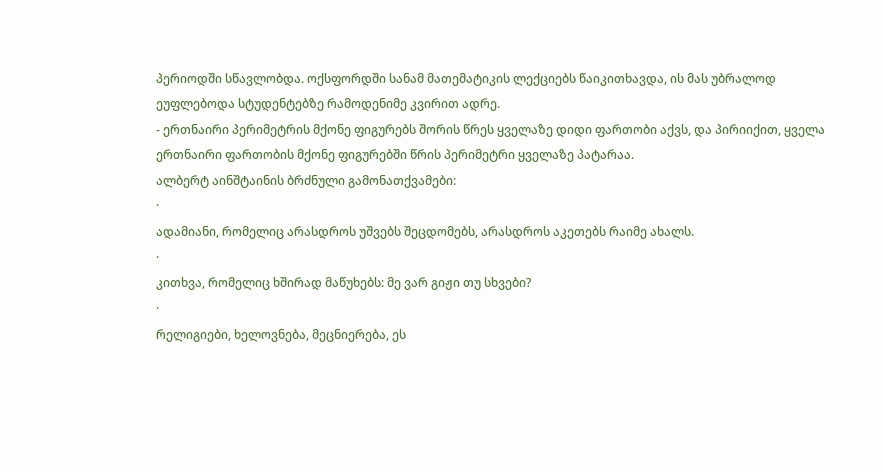პერიოდში სწავლობდა. ოქსფორდში სანამ მათემატიკის ლექციებს წაიკითხავდა, ის მას უბრალოდ ეუფლებოდა სტუდენტებზე რამოდენიმე კვირით ადრე.
- ერთნაირი პერიმეტრის მქონე ფიგურებს შორის წრეს ყველაზე დიდი ფართობი აქვს, და პირიიქით, ყველა ერთნაირი ფართობის მქონე ფიგურებში წრის პერიმეტრი ყველაზე პატარაა.
ალბერტ აინშტაინის ბრძნული გამონათქვამები:
·
ადამიანი, რომელიც არასდროს უშვებს შეცდომებს, არასდროს აკეთებს რაიმე ახალს.
·
კითხვა, რომელიც ხშირად მაწუხებს: მე ვარ გიჟი თუ სხვები?
·
რელიგიები, ხელოვნება, მეცნიერება, ეს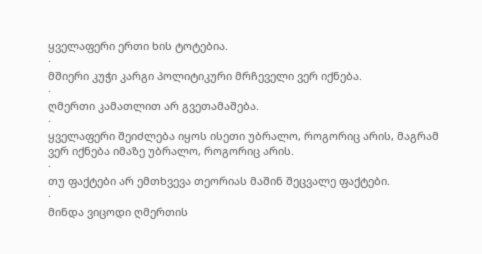ყველაფერი ერთი ხის ტოტებია.
·
მშიერი კუჭი კარგი პოლიტიკური მრჩეველი ვერ იქნება.
·
ღმერთი კამათლით არ გვეთამაშება.
·
ყველაფერი შეიძლება იყოს ისეთი უბრალო, როგორიც არის, მაგრამ ვერ იქნება იმაზე უბრალო, როგორიც არის.
·
თუ ფაქტები არ ემთხვევა თეორიას მაშინ შეცვალე ფაქტები.
·
მინდა ვიცოდი ღმერთის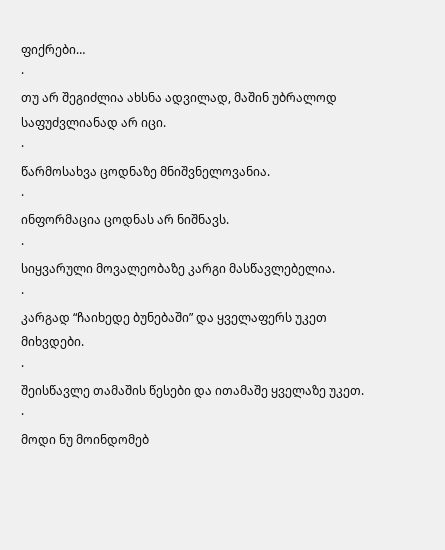ფიქრები…
·
თუ არ შეგიძლია ახსნა ადვილად, მაშინ უბრალოდ საფუძვლიანად არ იცი.
·
წარმოსახვა ცოდნაზე მნიშვნელოვანია.
·
ინფორმაცია ცოდნას არ ნიშნავს.
·
სიყვარული მოვალეობაზე კარგი მასწავლებელია.
·
კარგად “ჩაიხედე ბუნებაში” და ყველაფერს უკეთ მიხვდები.
·
შეისწავლე თამაშის წესები და ითამაშე ყველაზე უკეთ.
·
მოდი ნუ მოინდომებ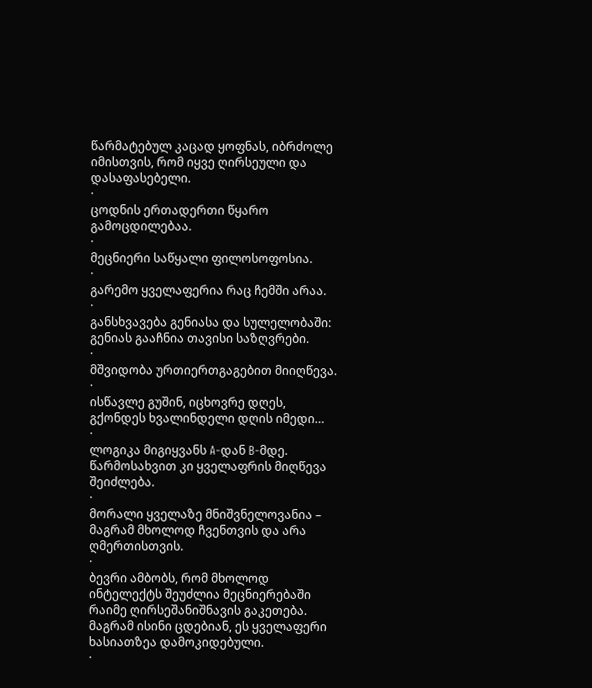წარმატებულ კაცად ყოფნას, იბრძოლე იმისთვის, რომ იყვე ღირსეული და დასაფასებელი.
·
ცოდნის ერთადერთი წყარო გამოცდილებაა.
·
მეცნიერი საწყალი ფილოსოფოსია.
·
გარემო ყველაფერია რაც ჩემში არაა.
·
განსხვავება გენიასა და სულელობაში: გენიას გააჩნია თავისი საზღვრები.
·
მშვიდობა ურთიერთგაგებით მიიღწევა.
·
ისწავლე გუშინ, იცხოვრე დღეს, გქონდეს ხვალინდელი დღის იმედი…
·
ლოგიკა მიგიყვანს A-დან B-მდე. წარმოსახვით კი ყველაფრის მიღწევა შეიძლება.
·
მორალი ყველაზე მნიშვნელოვანია – მაგრამ მხოლოდ ჩვენთვის და არა ღმერთისთვის.
·
ბევრი ამბობს, რომ მხოლოდ ინტელექტს შეუძლია მეცნიერებაში რაიმე ღირსეშანიშნავის გაკეთება. მაგრამ ისინი ცდებიან, ეს ყველაფერი ხასიათზეა დამოკიდებული.
·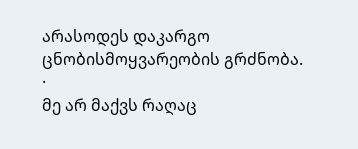არასოდეს დაკარგო ცნობისმოყვარეობის გრძნობა.
·
მე არ მაქვს რაღაც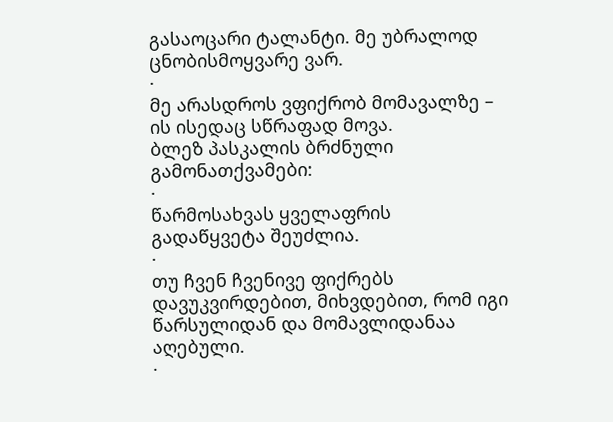გასაოცარი ტალანტი. მე უბრალოდ ცნობისმოყვარე ვარ.
·
მე არასდროს ვფიქრობ მომავალზე – ის ისედაც სწრაფად მოვა.
ბლეზ პასკალის ბრძნული გამონათქვამები:
·
წარმოსახვას ყველაფრის გადაწყვეტა შეუძლია.
·
თუ ჩვენ ჩვენივე ფიქრებს დავუკვირდებით, მიხვდებით, რომ იგი წარსულიდან და მომავლიდანაა აღებული.
·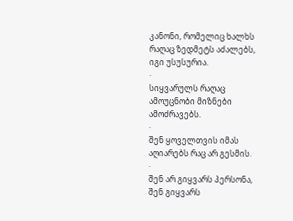კანონი, რომელიც ხალხს რაღაც ზედმეტს აძალებს, იგი უსუსურია.
·
სიყვარულს რაღაც ამოუცნობი მიზნები ამოძრავებს.
·
შენ ყოველთვის იმას აღიარებს რაც არ გესმის.
·
შენ არ გიყვარს პერსონა, შენ გიყვარს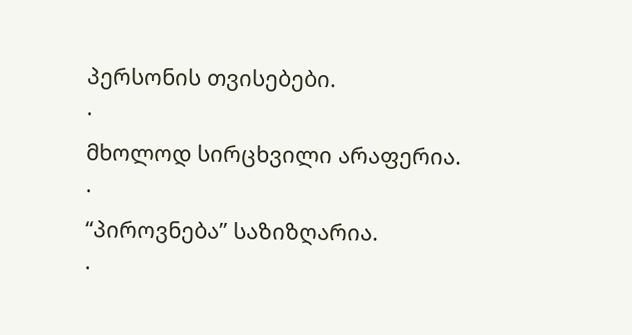პერსონის თვისებები.
·
მხოლოდ სირცხვილი არაფერია.
·
“პიროვნება” საზიზღარია.
·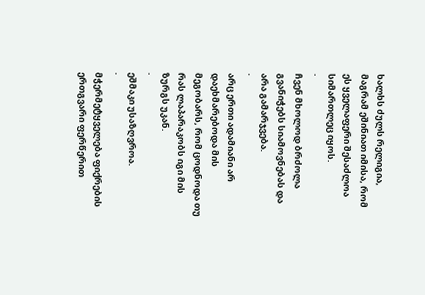ხალხს ძულს რელიგია, მაგრამ ეშინიათ იმისა, რომ ეს ყველაფერი შესაძლოა სიმართლეც იყოს.
·
ჩვენ მხოლოდ ბრძოლა გვანიჭებს სიამოვნებას და არა გამარჯვება.
·
არც ერთი ადამიანი არ დაეხმარებოდა მის მეგობარს, რომ ცოდნოდა თუ რას ლაპარაკობს იგი მის ზურგს უკან.
·
ეშმაკი უსაზღვროა.
·
მჭერმეტყველება ფიქრების ერთგვარი ფერწერით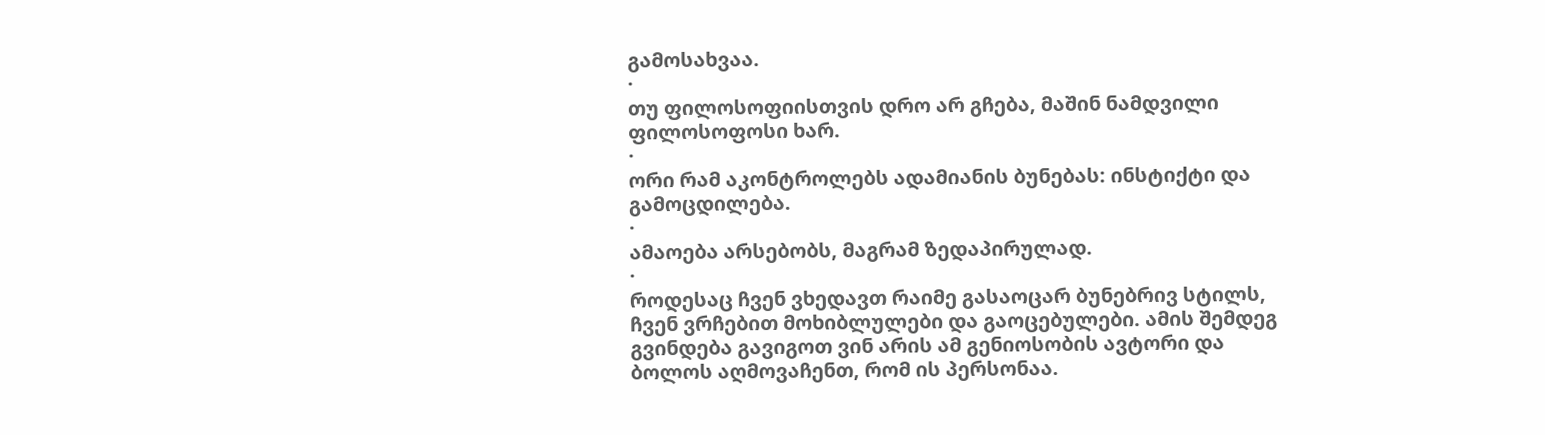გამოსახვაა.
·
თუ ფილოსოფიისთვის დრო არ გჩება, მაშინ ნამდვილი ფილოსოფოსი ხარ.
·
ორი რამ აკონტროლებს ადამიანის ბუნებას: ინსტიქტი და გამოცდილება.
·
ამაოება არსებობს, მაგრამ ზედაპირულად.
·
როდესაც ჩვენ ვხედავთ რაიმე გასაოცარ ბუნებრივ სტილს, ჩვენ ვრჩებით მოხიბლულები და გაოცებულები. ამის შემდეგ გვინდება გავიგოთ ვინ არის ამ გენიოსობის ავტორი და ბოლოს აღმოვაჩენთ, რომ ის პერსონაა.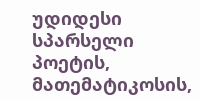უდიდესი სპარსელი პოეტის, მათემატიკოსის,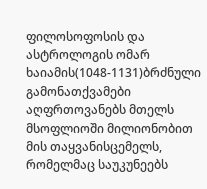ფილოსოფოსის და ასტროლოგის ომარ ხაიამის(1048-1131)ბრძნული გამონათქვამები აღფრთოვანებს მთელს მსოფლიოში მილიონობით მის თაყვანისცემელს, რომელმაც საუკუნეებს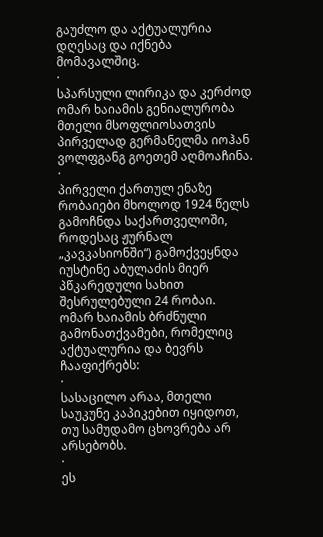გაუძლო და აქტუალურია დღესაც და იქნება მომავალშიც.
·
სპარსული ლირიკა და კერძოდ ომარ ხაიამის გენიალურობა მთელი მსოფლიოსათვის პირველად გერმანელმა იოჰან ვოლფგანგ გოეთემ აღმოაჩინა.
·
პირველი ქართულ ენაზე რობაიები მხოლოდ 1924 წელს გამოჩნდა საქართველოში, როდესაც ჟურნალ „კავკასიონში“) გამოქვეყნდა იუსტინე აბულაძის მიერ პწკარედული სახით შესრულებული 24 რობაი.
ომარ ხაიამის ბრძნული გამონათქვამები, რომელიც აქტუალურია და ბევრს ჩააფიქრებს:
·
სასაცილო არაა, მთელი საუკუნე კაპიკებით იყიდოთ, თუ სამუდამო ცხოვრება არ არსებობს.
·
ეს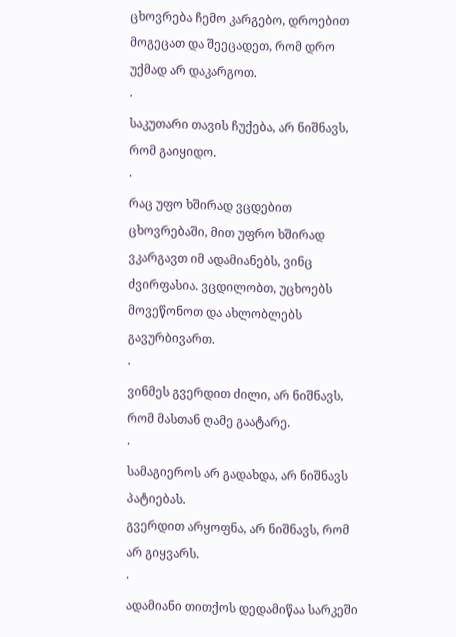ცხოვრება ჩემო კარგებო, დროებით მოგეცათ და შეეცადეთ, რომ დრო უქმად არ დაკარგოთ.
·
საკუთარი თავის ჩუქება, არ ნიშნავს, რომ გაიყიდო.
·
რაც უფო ხშირად ვცდებით ცხოვრებაში, მით უფრო ხშირად ვკარგავთ იმ ადამიანებს, ვინც ძვირფასია. ვცდილობთ, უცხოებს მოვეწონოთ და ახლობლებს გავურბივართ.
·
ვინმეს გვერდით ძილი, არ ნიშნავს, რომ მასთან ღამე გაატარე.
·
სამაგიეროს არ გადახდა, არ ნიშნავს პატიებას.
გვერდით არყოფნა, არ ნიშნავს, რომ არ გიყვარს.
·
ადამიანი თითქოს დედამიწაა სარკეში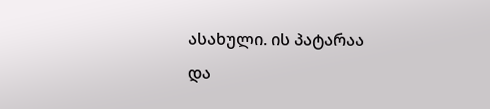ასახული. ის პატარაა
და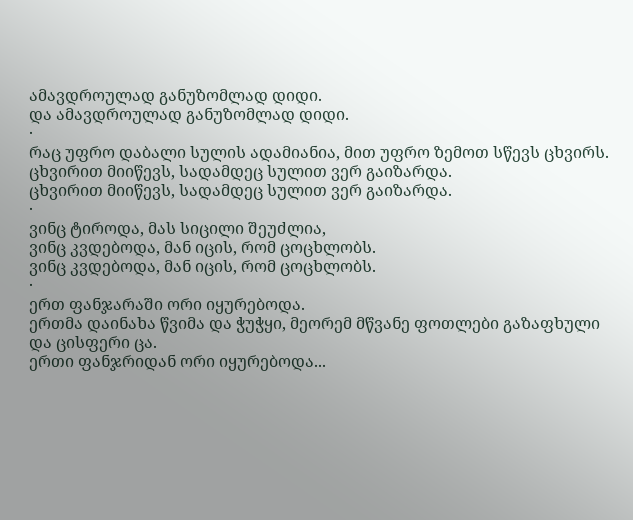ამავდროულად განუზომლად დიდი.
და ამავდროულად განუზომლად დიდი.
·
რაც უფრო დაბალი სულის ადამიანია, მით უფრო ზემოთ სწევს ცხვირს.
ცხვირით მიიწევს, სადამდეც სულით ვერ გაიზარდა.
ცხვირით მიიწევს, სადამდეც სულით ვერ გაიზარდა.
·
ვინც ტიროდა, მას სიცილი შეუძლია,
ვინც კვდებოდა, მან იცის, რომ ცოცხლობს.
ვინც კვდებოდა, მან იცის, რომ ცოცხლობს.
·
ერთ ფანჯარაში ორი იყურებოდა.
ერთმა დაინახა წვიმა და ჭუჭყი, მეორემ მწვანე ფოთლები გაზაფხული და ცისფერი ცა.
ერთი ფანჯრიდან ორი იყურებოდა...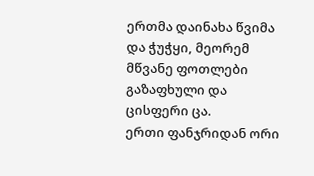ერთმა დაინახა წვიმა და ჭუჭყი, მეორემ მწვანე ფოთლები გაზაფხული და ცისფერი ცა.
ერთი ფანჯრიდან ორი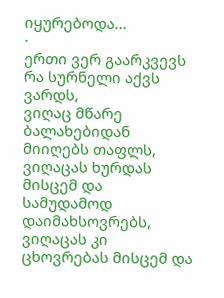იყურებოდა...
·
ერთი ვერ გაარკვევს რა სურნელი აქვს ვარდს,
ვიღაც მწარე ბალახებიდან მიიღებს თაფლს,
ვიღაცას ხურდას მისცემ და სამუდამოდ დაიმახსოვრებს,
ვიღაცას კი ცხოვრებას მისცემ და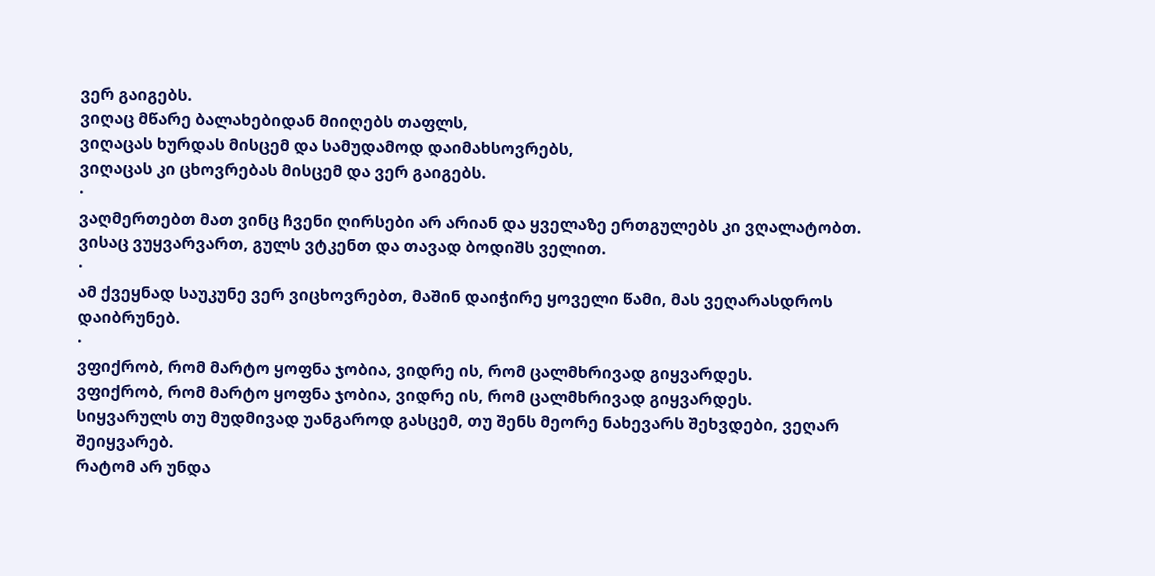ვერ გაიგებს.
ვიღაც მწარე ბალახებიდან მიიღებს თაფლს,
ვიღაცას ხურდას მისცემ და სამუდამოდ დაიმახსოვრებს,
ვიღაცას კი ცხოვრებას მისცემ და ვერ გაიგებს.
·
ვაღმერთებთ მათ ვინც ჩვენი ღირსები არ არიან და ყველაზე ერთგულებს კი ვღალატობთ. ვისაც ვუყვარვართ, გულს ვტკენთ და თავად ბოდიშს ველით.
·
ამ ქვეყნად საუკუნე ვერ ვიცხოვრებთ, მაშინ დაიჭირე ყოველი წამი, მას ვეღარასდროს დაიბრუნებ.
·
ვფიქრობ, რომ მარტო ყოფნა ჯობია, ვიდრე ის, რომ ცალმხრივად გიყვარდეს.
ვფიქრობ, რომ მარტო ყოფნა ჯობია, ვიდრე ის, რომ ცალმხრივად გიყვარდეს.
სიყვარულს თუ მუდმივად უანგაროდ გასცემ, თუ შენს მეორე ნახევარს შეხვდები, ვეღარ შეიყვარებ.
რატომ არ უნდა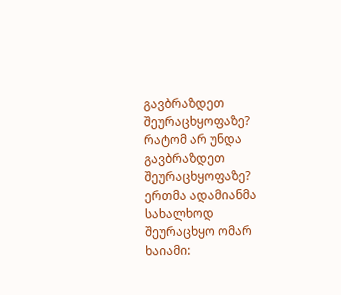გავბრაზდეთ შეურაცხყოფაზე?
რატომ არ უნდა გავბრაზდეთ შეურაცხყოფაზე?
ერთმა ადამიანმა სახალხოდ შეურაცხყო ომარ ხაიამი: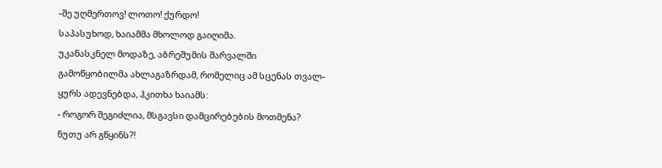-შე უღმერთოვ! ლოთო! ქურდო!
საპასუხოდ, ხაიამმა მხოლოდ გაიღიმა.
უკანასკნელ მოდაზე, აბრეშუმის შარვალში გამოწყობილმა ახლაგაზრდამ, რომელიც ამ სცენას თვალ-ყურს ადევნებდა, ჰკითხა ხაიამს:
- როგორ შეგიძლია, მსგავსი დამცირებების მოთმენა? ნუთუ არ გწყინს?!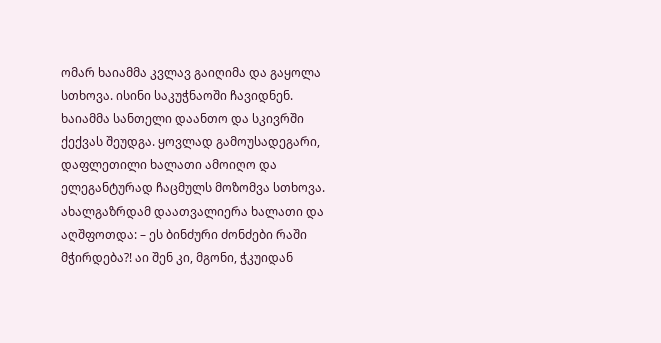ომარ ხაიამმა კვლავ გაიღიმა და გაყოლა სთხოვა. ისინი საკუჭნაოში ჩავიდნენ. ხაიამმა სანთელი დაანთო და სკივრში ქექვას შეუდგა. ყოვლად გამოუსადეგარი, დაფლეთილი ხალათი ამოიღო და ელეგანტურად ჩაცმულს მოზომვა სთხოვა. ახალგაზრდამ დაათვალიერა ხალათი და აღშფოთდა: – ეს ბინძური ძონძები რაში მჭირდება?! აი შენ კი, მგონი, ჭკუიდან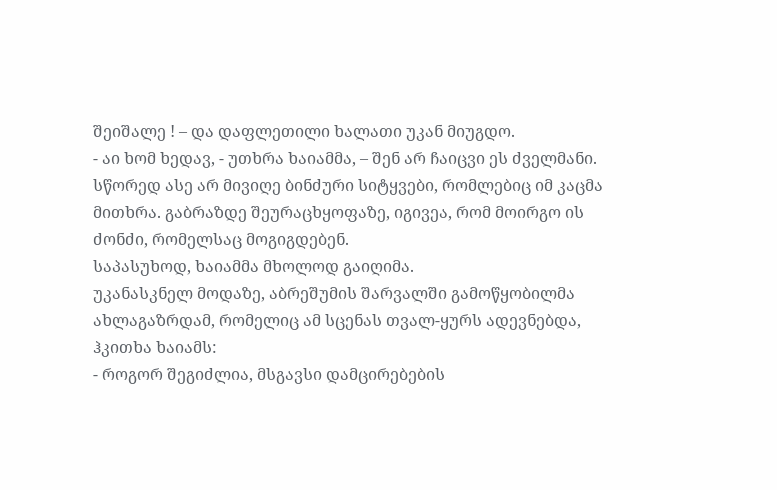შეიშალე ! – და დაფლეთილი ხალათი უკან მიუგდო.
- აი ხომ ხედავ, - უთხრა ხაიამმა, – შენ არ ჩაიცვი ეს ძველმანი. სწორედ ასე არ მივიღე ბინძური სიტყვები, რომლებიც იმ კაცმა მითხრა. გაბრაზდე შეურაცხყოფაზე, იგივეა, რომ მოირგო ის ძონძი, რომელსაც მოგიგდებენ.
საპასუხოდ, ხაიამმა მხოლოდ გაიღიმა.
უკანასკნელ მოდაზე, აბრეშუმის შარვალში გამოწყობილმა ახლაგაზრდამ, რომელიც ამ სცენას თვალ-ყურს ადევნებდა, ჰკითხა ხაიამს:
- როგორ შეგიძლია, მსგავსი დამცირებების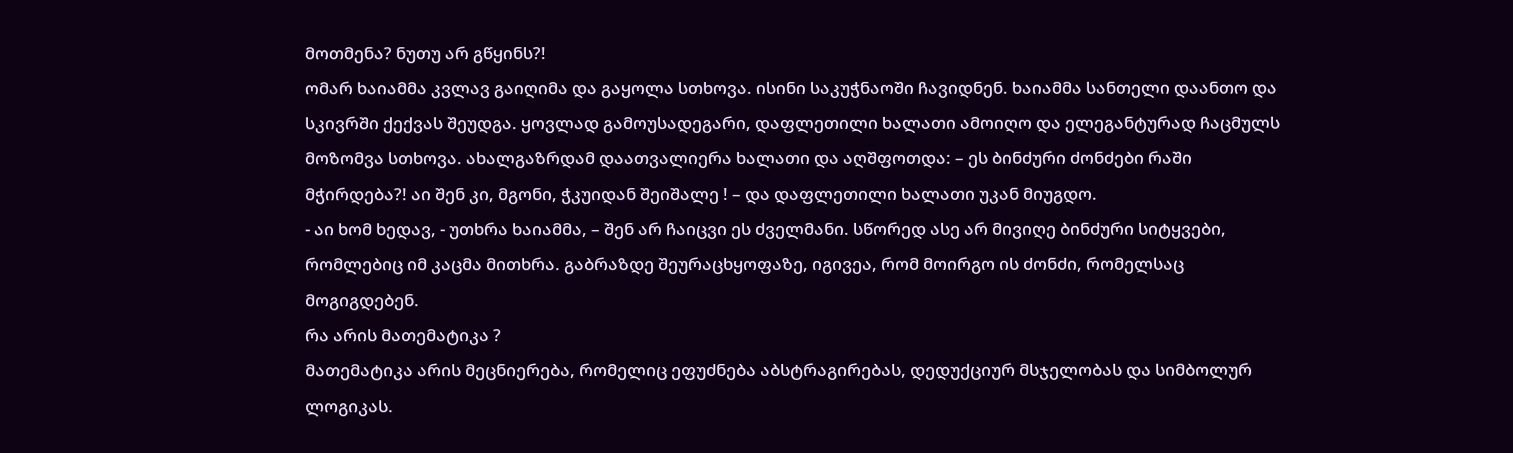მოთმენა? ნუთუ არ გწყინს?!
ომარ ხაიამმა კვლავ გაიღიმა და გაყოლა სთხოვა. ისინი საკუჭნაოში ჩავიდნენ. ხაიამმა სანთელი დაანთო და სკივრში ქექვას შეუდგა. ყოვლად გამოუსადეგარი, დაფლეთილი ხალათი ამოიღო და ელეგანტურად ჩაცმულს მოზომვა სთხოვა. ახალგაზრდამ დაათვალიერა ხალათი და აღშფოთდა: – ეს ბინძური ძონძები რაში მჭირდება?! აი შენ კი, მგონი, ჭკუიდან შეიშალე ! – და დაფლეთილი ხალათი უკან მიუგდო.
- აი ხომ ხედავ, - უთხრა ხაიამმა, – შენ არ ჩაიცვი ეს ძველმანი. სწორედ ასე არ მივიღე ბინძური სიტყვები, რომლებიც იმ კაცმა მითხრა. გაბრაზდე შეურაცხყოფაზე, იგივეა, რომ მოირგო ის ძონძი, რომელსაც მოგიგდებენ.
რა არის მათემატიკა ?
მათემატიკა არის მეცნიერება, რომელიც ეფუძნება აბსტრაგირებას, დედუქციურ მსჯელობას და სიმბოლურ ლოგიკას.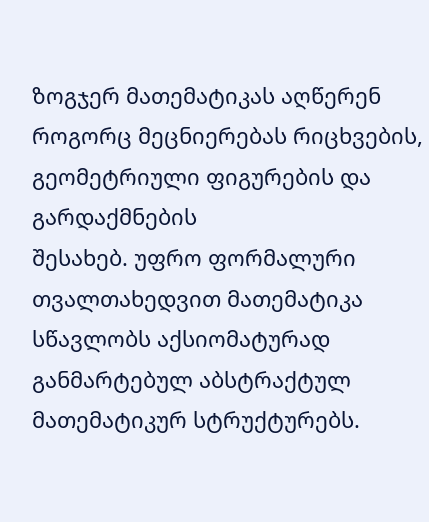ზოგჯერ მათემატიკას აღწერენ როგორც მეცნიერებას რიცხვების, გეომეტრიული ფიგურების და გარდაქმნების
შესახებ. უფრო ფორმალური თვალთახედვით მათემატიკა სწავლობს აქსიომატურად განმარტებულ აბსტრაქტულ მათემატიკურ სტრუქტურებს.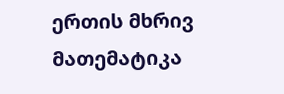ერთის მხრივ მათემატიკა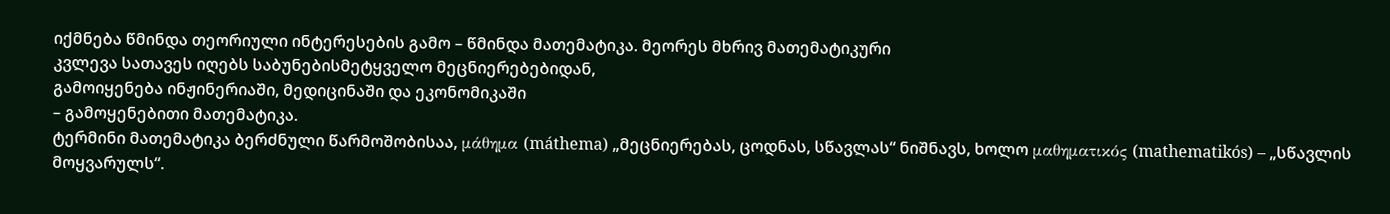იქმნება წმინდა თეორიული ინტერესების გამო – წმინდა მათემატიკა. მეორეს მხრივ მათემატიკური
კვლევა სათავეს იღებს საბუნებისმეტყველო მეცნიერებებიდან,
გამოიყენება ინჟინერიაში, მედიცინაში და ეკონომიკაში
– გამოყენებითი მათემატიკა.
ტერმინი მათემატიკა ბერძნული წარმოშობისაა, μάθημα (máthema) „მეცნიერებას, ცოდნას, სწავლას“ ნიშნავს, ხოლო μαθηματικός (mathematikós) – „სწავლის მოყვარულს“.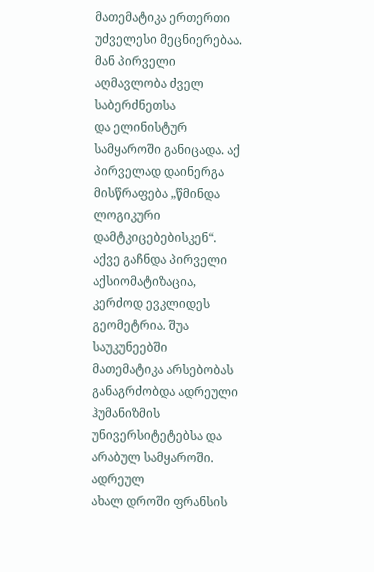მათემატიკა ერთერთი უძველესი მეცნიერებაა. მან პირველი აღმავლობა ძველ საბერძნეთსა
და ელინისტურ სამყაროში განიცადა. აქ პირველად დაინერგა მისწრაფება „წმინდა ლოგიკური დამტკიცებებისკენ“. აქვე გაჩნდა პირველი აქსიომატიზაცია, კერძოდ ევკლიდეს გეომეტრია. შუა საუკუნეებში
მათემატიკა არსებობას განაგრძობდა ადრეული ჰუმანიზმის უნივერსიტეტებსა და არაბულ სამყაროში.
ადრეულ
ახალ დროში ფრანსის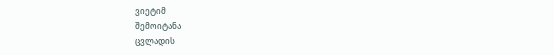ვიეტიმ
შემოიტანა
ცვლადის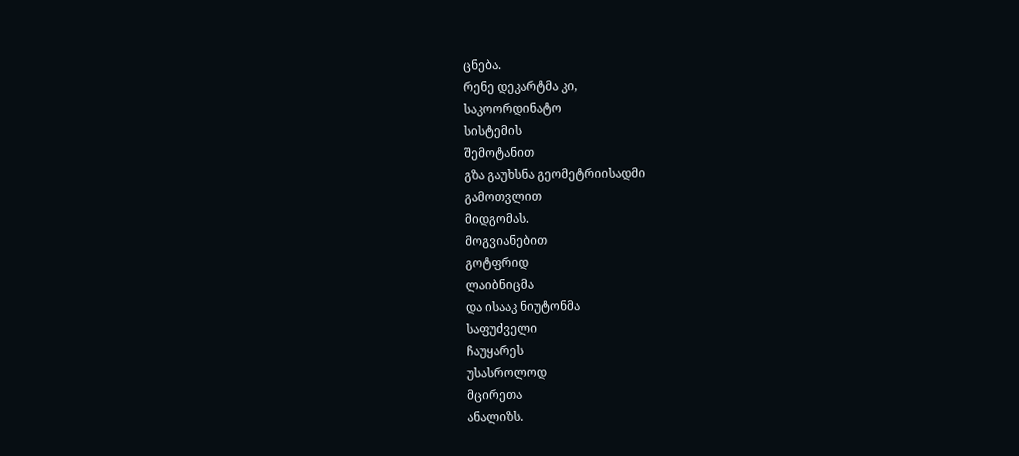ცნება.
რენე დეკარტმა კი,
საკოორდინატო
სისტემის
შემოტანით
გზა გაუხსნა გეომეტრიისადმი
გამოთვლით
მიდგომას.
მოგვიანებით
გოტფრიდ
ლაიბნიცმა
და ისააკ ნიუტონმა
საფუძველი
ჩაუყარეს
უსასროლოდ
მცირეთა
ანალიზს.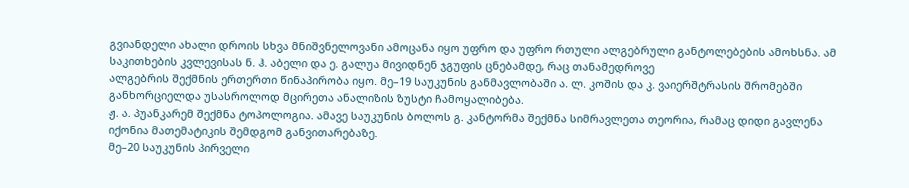გვიანდელი ახალი დროის სხვა მნიშვნელოვანი ამოცანა იყო უფრო და უფრო რთული ალგებრული განტოლებების ამოხსნა. ამ საკითხების კვლევისას ნ. ჰ. აბელი და ე. გალუა მივიდნენ ჯგუფის ცნებამდე, რაც თანამედროვე
ალგებრის შექმნის ერთერთი წინაპირობა იყო. მე–19 საუკუნის განმავლობაში ა. ლ. კოშის და კ. ვაიერშტრასის შრომებში განხორციელდა უსასროლოდ მცირეთა ანალიზის ზუსტი ჩამოყალიბება.
ჟ. ა. პუანკარემ შექმნა ტოპოლოგია. ამავე საუკუნის ბოლოს გ. კანტორმა შექმნა სიმრავლეთა თეორია, რამაც დიდი გავლენა იქონია მათემატიკის შემდგომ განვითარებაზე.
მე–20 საუკუნის პირველი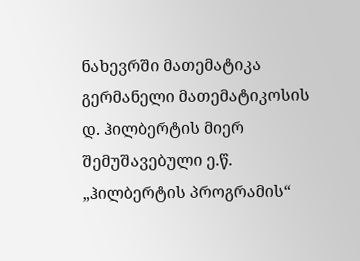ნახევრში მათემატიკა გერმანელი მათემატიკოსის დ. ჰილბერტის მიერ შემუშავებული ე.წ. „ჰილბერტის პროგრამის“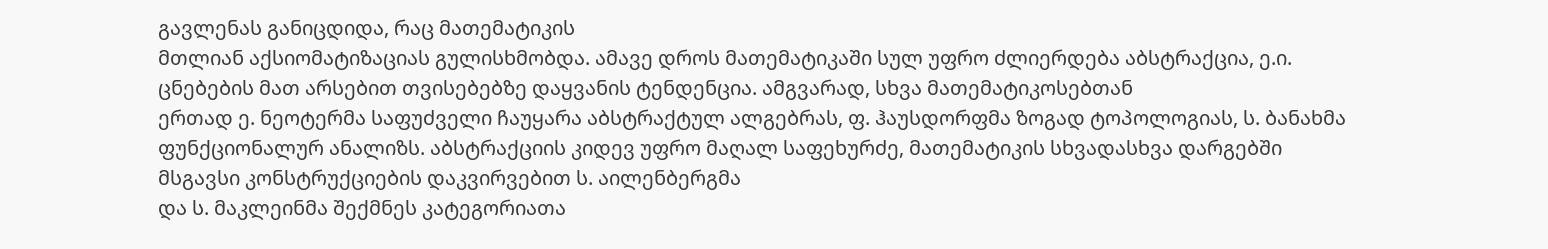გავლენას განიცდიდა, რაც მათემატიკის
მთლიან აქსიომატიზაციას გულისხმობდა. ამავე დროს მათემატიკაში სულ უფრო ძლიერდება აბსტრაქცია, ე.ი. ცნებების მათ არსებით თვისებებზე დაყვანის ტენდენცია. ამგვარად, სხვა მათემატიკოსებთან
ერთად ე. ნეოტერმა საფუძველი ჩაუყარა აბსტრაქტულ ალგებრას, ფ. ჰაუსდორფმა ზოგად ტოპოლოგიას, ს. ბანახმა ფუნქციონალურ ანალიზს. აბსტრაქციის კიდევ უფრო მაღალ საფეხურძე, მათემატიკის სხვადასხვა დარგებში მსგავსი კონსტრუქციების დაკვირვებით ს. აილენბერგმა
და ს. მაკლეინმა შექმნეს კატეგორიათა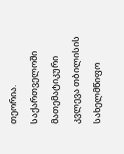თეორია.
საქართველოში
მათემატიკური კვლევა თბილისის სახელმწიფო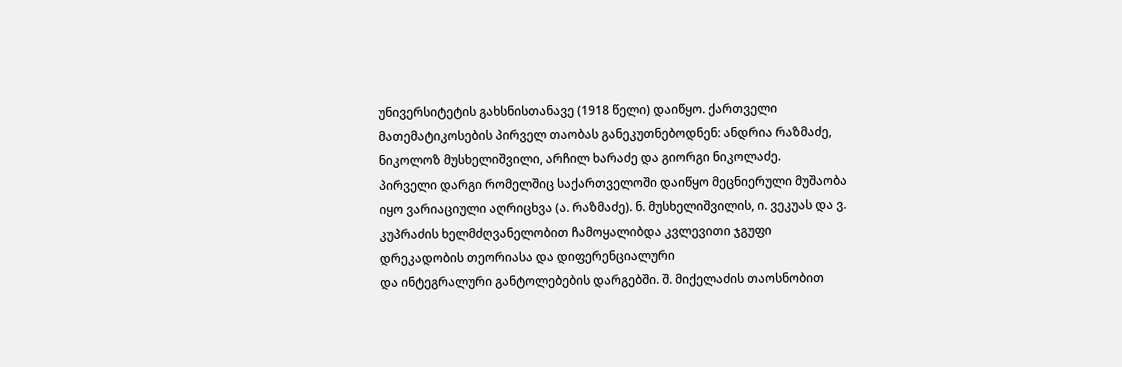უნივერსიტეტის გახსნისთანავე (1918 წელი) დაიწყო. ქართველი მათემატიკოსების პირველ თაობას განეკუთნებოდნენ: ანდრია რაზმაძე, ნიკოლოზ მუსხელიშვილი, არჩილ ხარაძე და გიორგი ნიკოლაძე.
პირველი დარგი რომელშიც საქართველოში დაიწყო მეცნიერული მუშაობა იყო ვარიაციული აღრიცხვა (ა. რაზმაძე). ნ. მუსხელიშვილის, ი. ვეკუას და ვ. კუპრაძის ხელმძღვანელობით ჩამოყალიბდა კვლევითი ჯგუფი დრეკადობის თეორიასა და დიფერენციალური
და ინტეგრალური განტოლებების დარგებში. შ. მიქელაძის თაოსნობით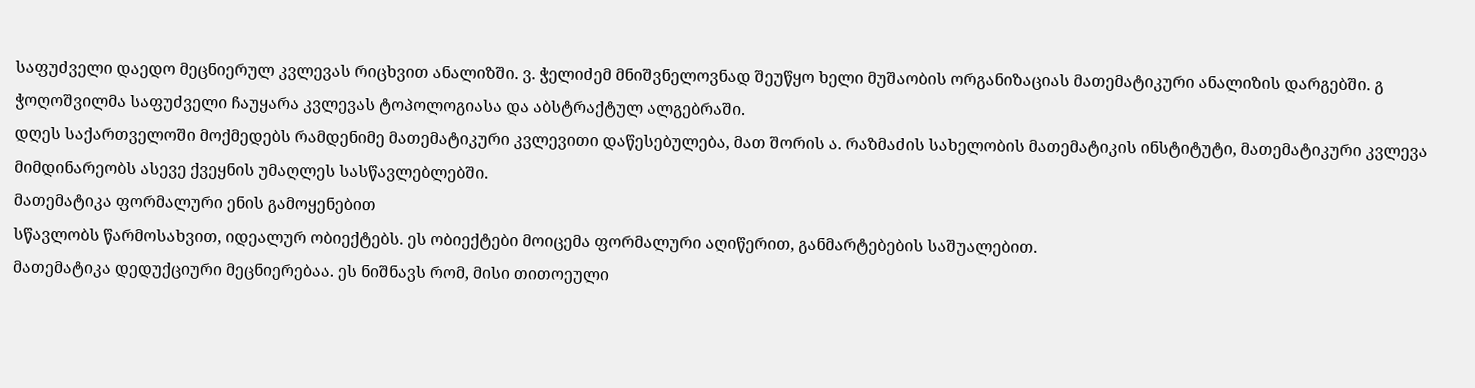საფუძველი დაედო მეცნიერულ კვლევას რიცხვით ანალიზში. ვ. ჭელიძემ მნიშვნელოვნად შეუწყო ხელი მუშაობის ორგანიზაციას მათემატიკური ანალიზის დარგებში. გ ჭოღოშვილმა საფუძველი ჩაუყარა კვლევას ტოპოლოგიასა და აბსტრაქტულ ალგებრაში.
დღეს საქართველოში მოქმედებს რამდენიმე მათემატიკური კვლევითი დაწესებულება, მათ შორის ა. რაზმაძის სახელობის მათემატიკის ინსტიტუტი, მათემატიკური კვლევა მიმდინარეობს ასევე ქვეყნის უმაღლეს სასწავლებლებში.
მათემატიკა ფორმალური ენის გამოყენებით
სწავლობს წარმოსახვით, იდეალურ ობიექტებს. ეს ობიექტები მოიცემა ფორმალური აღიწერით, განმარტებების საშუალებით.
მათემატიკა დედუქციური მეცნიერებაა. ეს ნიშნავს რომ, მისი თითოეული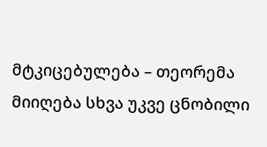მტკიცებულება – თეორემა მიიღება სხვა უკვე ცნობილი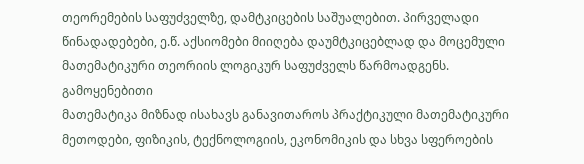თეორემების საფუძველზე, დამტკიცების საშუალებით. პირველადი წინადადებები, ე.წ. აქსიომები მიიღება დაუმტკიცებლად და მოცემული მათემატიკური თეორიის ლოგიკურ საფუძველს წარმოადგენს.
გამოყენებითი
მათემატიკა მიზნად ისახავს განავითაროს პრაქტიკული მათემატიკური მეთოდები, ფიზიკის, ტექნოლოგიის, ეკონომიკის და სხვა სფეროების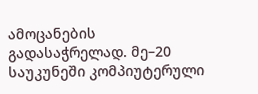ამოცანების გადასაჭრელად. მე–20 საუკუნეში კომპიუტერული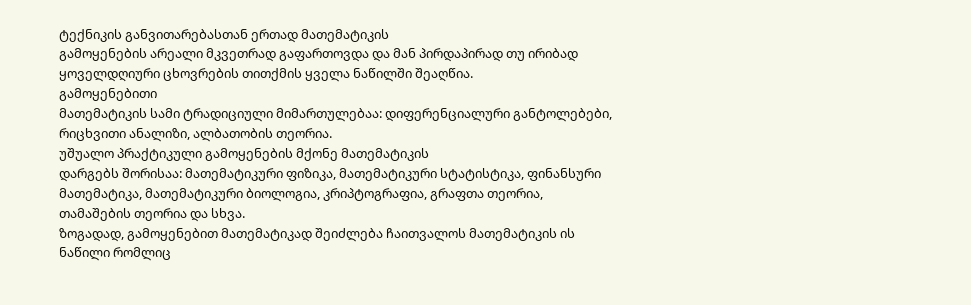ტექნიკის განვითარებასთან ერთად მათემატიკის
გამოყენების არეალი მკვეთრად გაფართოვდა და მან პირდაპირად თუ ირიბად ყოველდღიური ცხოვრების თითქმის ყველა ნაწილში შეაღწია.
გამოყენებითი
მათემატიკის სამი ტრადიციული მიმართულებაა: დიფერენციალური განტოლებები, რიცხვითი ანალიზი, ალბათობის თეორია.
უშუალო პრაქტიკული გამოყენების მქონე მათემატიკის
დარგებს შორისაა: მათემატიკური ფიზიკა, მათემატიკური სტატისტიკა, ფინანსური მათემატიკა, მათემატიკური ბიოლოგია, კრიპტოგრაფია, გრაფთა თეორია, თამაშების თეორია და სხვა.
ზოგადად, გამოყენებით მათემატიკად შეიძლება ჩაითვალოს მათემატიკის ის ნაწილი რომლიც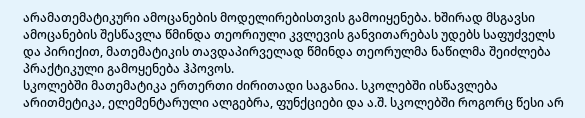არამათემატიკური ამოცანების მოდელირებისთვის გამოიყენება. ხშირად მსგავსი ამოცანების შესწავლა წმინდა თეორიული კვლევის განვითარებას უდებს საფუძველს და პირიქით, მათემატიკის თავდაპირველად წმინდა თეორულმა ნაწილმა შეიძლება პრაქტიკული გამოყენება ჰპოვოს.
სკოლებში მათემატიკა ერთერთი ძირითადი საგანია. სკოლებში ისწავლება არითმეტიკა, ელემენტარული ალგებრა, ფუნქციები და ა.შ. სკოლებში როგორც წესი არ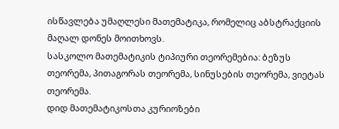ისწავლება უმაღლესი მათემატიკა, რომელიც აბსტრაქციის მაღალ დონეს მოითხოვს.
სასკოლო მათემატიკის ტიპიური თეორემებია: ბეზუს თეორემა, პითაგორას თეორემა, სინუსების თეორემა, ვიეტას თეორემა.
დიდ მათემატიკოსთა კურიოზები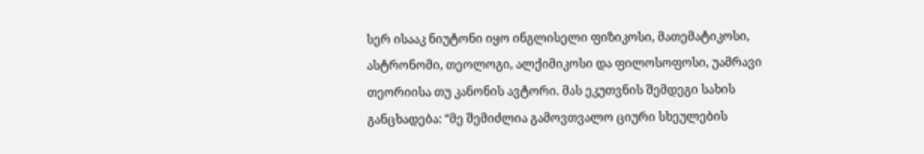სერ ისააკ ნიუტონი იყო ინგლისელი ფიზიკოსი, მათემატიკოსი, ასტრონომი, თეოლოგი, ალქიმიკოსი და ფილოსოფოსი, უამრავი თეორიისა თუ კანონის ავტორი. მას ეკუთვნის შემდეგი სახის განცხადება: “მე შემიძლია გამოვთვალო ციური სხეულების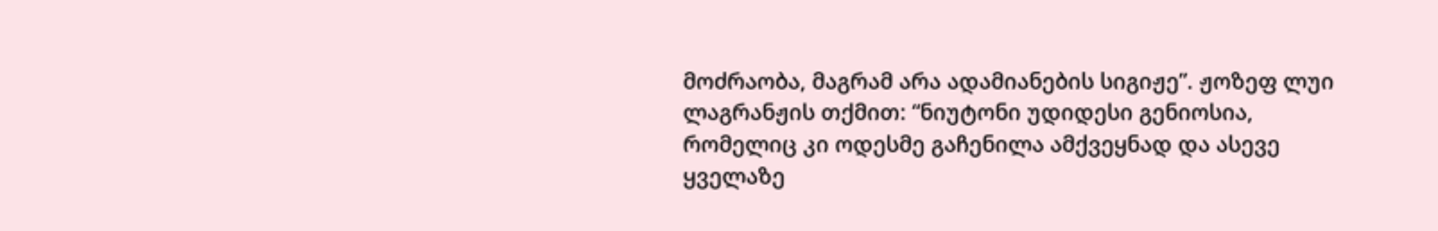მოძრაობა, მაგრამ არა ადამიანების სიგიჟე”. ჟოზეფ ლუი ლაგრანჟის თქმით: “ნიუტონი უდიდესი გენიოსია, რომელიც კი ოდესმე გაჩენილა ამქვეყნად და ასევე ყველაზე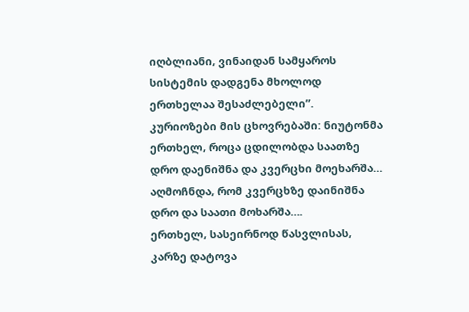იღბლიანი, ვინაიდან სამყაროს სისტემის დადგენა მხოლოდ ერთხელაა შესაძლებელი”.
კურიოზები მის ცხოვრებაში: ნიუტონმა ერთხელ, როცა ცდილობდა საათზე დრო დაენიშნა და კვერცხი მოეხარშა… აღმოჩნდა, რომ კვერცხზე დაინიშნა დრო და საათი მოხარშა….
ერთხელ, სასეირნოდ წასვლისას, კარზე დატოვა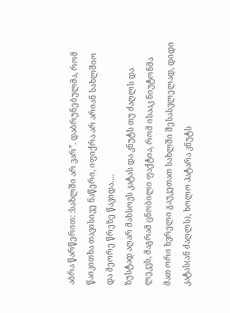აბრა წარწერით: :სახლში არ ვარ”. დაბრუნებულმა, რომ წაიკითხა თავისივე ნაწერი, იფიქრა არ არიან სახლშიო და მეორე წრეზე წავიდა….
ზუსტად აღარ მახსოვს კატას და კნუტს თუ ძაღლს და ლეკვს, მაგრამ ცნობილი ფაქტია, რომ ისააკ ნიუტონმა მათ ორი ხვრელი გაუკეთათ სახლში შესასვლელად, დიდი კატას(ან ძაღლს), ხოლო პატარა კნუტს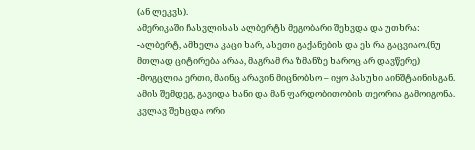(ან ლეკვს).
ამერიკაში ჩასვლისას ალბერტს მეგობარი შეხვდა და უთხრა:
-ალბერტ, ამხელა კაცი ხარ, ასეთი გაქანების და ეს რა გაცვიაო.(ნუ მთლად ციტირება არაა, მაგრამ რა ზმანზე ხაროც არ დავწერე)
-მოგცლია ერთი, მაინც არავინ მიცნობსო – იყო პასუხი აინშტაინისგან.
ამის შემდეგ, გავიდა ხანი და მან ფარდობითობის თეორია გამოიგონა. კვლავ შეხცდა ორი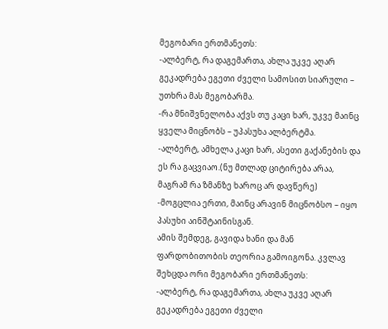მეგობარი ერთმანეთს:
-ალბერტ, რა დაგემართა, ახლა უკვე აღარ გეკადრება ეგეთი ძველი სამოსით სიარული – უთხრა მას მეგობარმა.
-რა მნიშვნელობა აქვს თუ კაცი ხარ, უკვე მაინც ყველა მიცნობს – უპასუხა ალბერტმა.
-ალბერტ, ამხელა კაცი ხარ, ასეთი გაქანების და ეს რა გაცვიაო.(ნუ მთლად ციტირება არაა, მაგრამ რა ზმანზე ხაროც არ დავწერე)
-მოგცლია ერთი, მაინც არავინ მიცნობსო – იყო პასუხი აინშტაინისგან.
ამის შემდეგ, გავიდა ხანი და მან ფარდობითობის თეორია გამოიგონა. კვლავ შეხცდა ორი მეგობარი ერთმანეთს:
-ალბერტ, რა დაგემართა, ახლა უკვე აღარ გეკადრება ეგეთი ძველი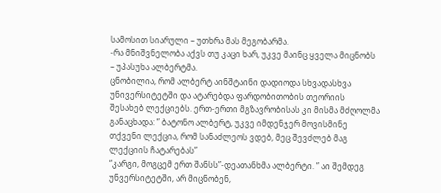სამოსით სიარული – უთხრა მას მეგობარმა.
-რა მნიშვნელობა აქვს თუ კაცი ხარ, უკვე მაინც ყველა მიცნობს – უპასუხა ალბერტმა.
ცნობილია, რომ ალბერტ აინშტაინი დადიოდა სხვადასხვა უნივერსიტეტში და ატარებდა ფარდობითობის თეორიის შესახებ ლექციებს. ერთ-ერთი მგზავრობისას კი მისმა მძღოლმა განაცხადა: ” ბატონო ალბერტ, უკვე იმდენჯერ მოვისმინე თქვენი ლექცია, რომ სანაძლეოს ვდებ, მეც შევძლებ მაგ ლექციის ჩატარებას”
“კარგი, მოგცემ ერთ შანსს”-დეათანხმა ალბერტი. ” აი შემდეგ უნვერსიტეტში, არ მიცნობენ,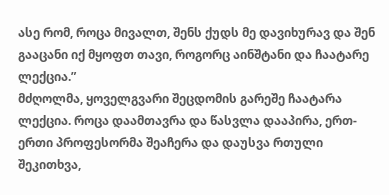ასე რომ, როცა მივალთ, შენს ქუდს მე დავიხურავ და შენ გააცანი იქ მყოფთ თავი, როგორც აინშტანი და ჩაატარე ლექცია.”
მძღოლმა, ყოველგვარი შეცდომის გარეშე ჩაატარა ლექცია. როცა დაამთავრა და წასვლა დააპირა, ერთ-ერთი პროფესორმა შეაჩერა და დაუსვა რთული შეკითხვა,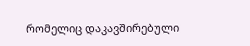რომელიც დაკავშირებული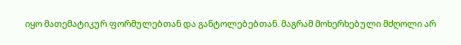იყო მათემატიკურ ფორმულებთან და განტოლებებთან. მაგრამ მოხერხებული მძღოლი არ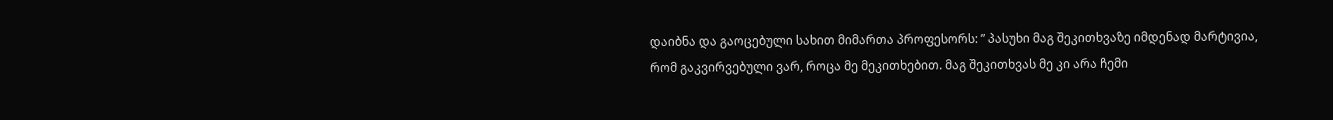დაიბნა და გაოცებული სახით მიმართა პროფესორს: ” პასუხი მაგ შეკითხვაზე იმდენად მარტივია, რომ გაკვირვებული ვარ, როცა მე მეკითხებით. მაგ შეკითხვას მე კი არა ჩემი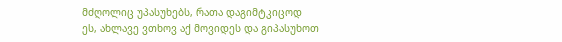მძღოლიც უპასუხებს, რათა დაგიმტკიცოდ ეს, ახლავე ვთხოვ აქ მოვიდეს და გიპასუხოთ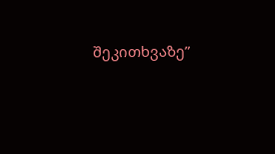შეკითხვაზე”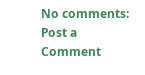No comments:
Post a Comment